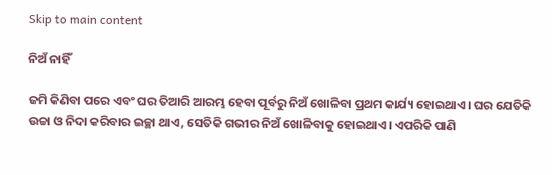Skip to main content

ନିଅଁ ନାହିଁ

ଜମି କିଣିବା ପରେ ଏବଂ ଘର ତିଆରି ଆରମ୍ଭ ହେବା ପୂର୍ବରୁ ନିଅଁ ଖୋଳିବା ପ୍ରଥମ କାର୍ଯ୍ୟ ହୋଇଥାଏ। ଘର ଯେତିକି ଉଚ୍ଚା ଓ ନିଦା କରିବାର ଇଚ୍ଛା ଥାଏ, ସେତିକି ଗଭୀର ନିଅଁ ଖୋଳିବାକୁ ହୋଇଥାଏ। ଏପରିକି ପାଣି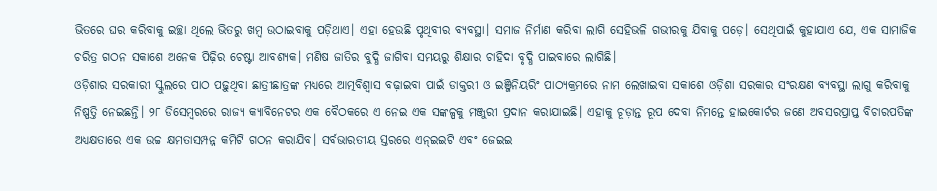ଭିତରେ ଘର କରିବାକୁ ଇଚ୍ଛା ଥିଲେ ଭିତରୁ ଖମ୍ବ ଉଠାଇବାକୁ ପଡ଼ିଥାଏ। ଏହା ହେଉଛି ପୃଥିବୀର ବ୍ୟବସ୍ଥା। ସମାଜ ନିର୍ମାଣ କରିବା ଲାଗି ସେହିଭଳି ଗଭୀରକୁ ଯିବାକୁ ପଡ଼େ। ସେଥିପାଇଁ କୁହାଯାଏ ଯେ, ଏକ ସାମାଜିକ ଚରିତ୍ର ଗଠନ ସକାଶେ ଅନେକ ପିଢ଼ିର ଚେଷ୍ଟା ଆବଶ୍ୟକ। ମଣିଷ ଜାତିର ବୁଦ୍ଧି ଜାଗିବା ସମୟରୁ ଶିକ୍ଷାର ଚାହିଦା ବୃଦ୍ଧି ପାଇବାରେ ଲାଗିଛି।
ଓଡ଼ିଶାର ସରକାରୀ ସ୍କୁଲରେ ପାଠ ପଢ଼ୁଥିବା ଛାତ୍ରୀଛାତ୍ରଙ୍କ ମଧ୍ୟରେ ଆତ୍ମବିଶ୍ୱାସ ବଢ଼ାଇବା ପାଇଁ ଡାକ୍ତରୀ ଓ ଇଞ୍ଜିନିୟରିଂ ପାଠ୍ୟକ୍ରମରେ ନାମ ଲେଖାଇବା ସକାଶେ ଓଡ଼ିଶା ସରକାର ସଂରକ୍ଷଣ ବ୍ୟବସ୍ଥା ଲାଗୁ କରିବାକୁ ନିଷ୍ପତ୍ତି ନେଇଛନ୍ତି। ୨୮ ଡିସେମ୍ବରରେ ରାଜ୍ୟ କ୍ୟାବିନେଟର ଏକ ବୈଠକରେ ଏ ନେଇ ଏକ ସଙ୍କଳ୍ପକୁ ମଞ୍ଜୁରୀ ପ୍ରଦାନ କରାଯାଇଛି। ଏହାକୁ ଚୂଡ଼ାନ୍ତ ରୂପ ଦେବା ନିମନ୍ତେ ହାଇକୋର୍ଟର ଜଣେ ଅବସରପ୍ରାପ୍ତ ବିଚାରପତିଙ୍କ ଅଧ୍ୟକ୍ଷତାରେ ଏକ ଉଚ୍ଚ କ୍ଷମତାସମ୍ପନ୍ନ କମିଟି ଗଠନ କରାଯିବ। ସର୍ବଭାରତୀୟ ସ୍ତରରେ ଏନ୍‌ଇଇଟି ଏବଂ ଜେଇଇ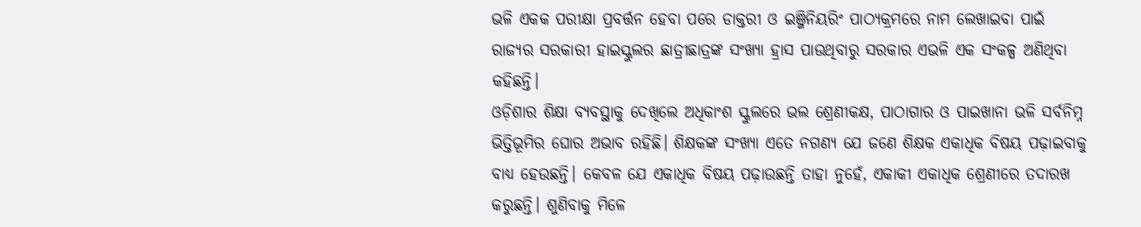ଭଳି ଏକକ ପରୀକ୍ଷା ପ୍ରବର୍ତ୍ତନ ହେବା ପରେ ଡାକ୍ତରୀ ଓ ଇଞ୍ଜିନିୟରିଂ ପାଠ୍ୟକ୍ରମରେ ନାମ ଲେଖାଇବା ପାଇଁ ରାଜ୍ୟର ସରକାରୀ ହାଇସ୍କୁଲର ଛାତ୍ରୀଛାତ୍ରଙ୍କ ସଂଖ୍ୟା ହ୍ରାସ ପାଉଥିବାରୁ ସରକାର ଏଭଳି ଏକ ସଂକଳ୍ପ ଅଣିଥିବା କହିଛନ୍ତି।
ଓଡ଼ିଶାର ଶିକ୍ଷା ବ୍ୟବସ୍ଥାକୁ ଦେଖିଲେ ଅଧିକାଂଶ ସ୍କୁଲରେ ଭଲ ଶ୍ରେଣୀକକ୍ଷ, ପାଠାଗାର ଓ ପାଇଖାନା ଭଳି ସର୍ବନିମ୍ନ ଭିତ୍ତିଭୂମିର ଘୋର ଅଭାବ ରହିଛି। ଶିକ୍ଷକଙ୍କ ସଂଖ୍ୟା ଏତେ ନଗଣ୍ୟ ଯେ ଜଣେ ଶିକ୍ଷକ ଏକାଧିକ ବିଷୟ ପଢ଼ାଇବାକୁ ବାଧ୍ୟ ହେଉଛନ୍ତି। କେବଳ ଯେ ଏକାଧିକ ବିଷୟ ପଢ଼ାଉଛନ୍ତି ତାହା ନୁହେଁ, ଏକାକୀ ଏକାଧିକ ଶ୍ରେଣୀରେ ତଦାରଖ କରୁଛନ୍ତି। ଶୁଣିବାକୁ ମିଳେ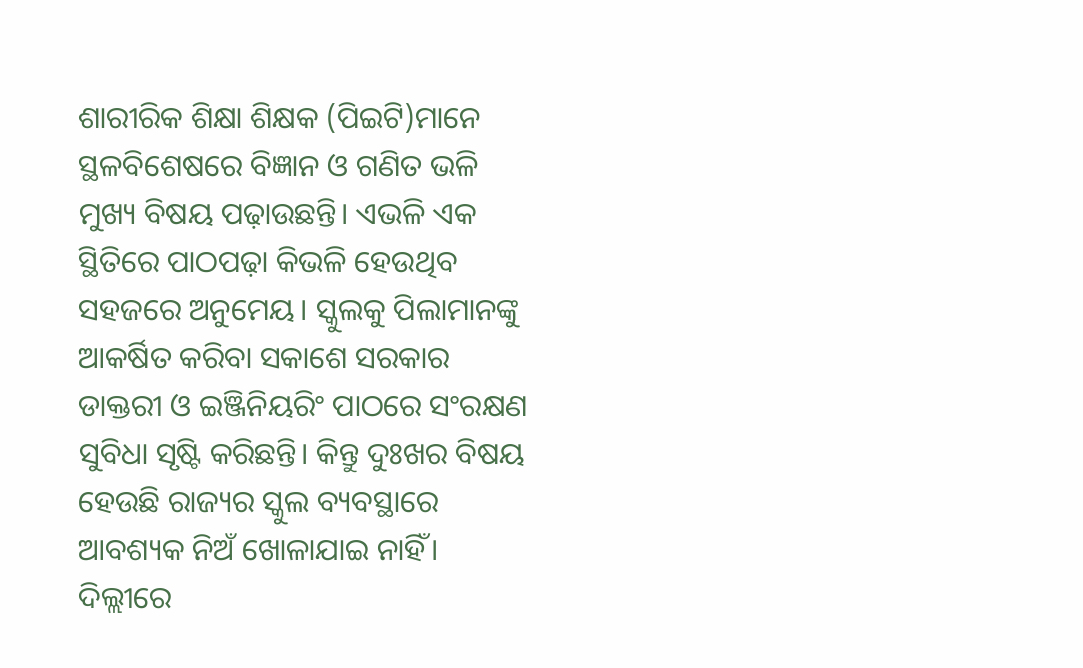ଶାରୀରିକ ଶିକ୍ଷା ଶିକ୍ଷକ (ପିଇଟି)ମାନେ ସ୍ଥଳବିଶେଷରେ ବିଜ୍ଞାନ ଓ ଗଣିତ ଭଳି ମୁଖ୍ୟ ବିଷୟ ପଢ଼ାଉଛନ୍ତି। ଏଭଳି ଏକ ସ୍ଥିତିରେ ପାଠପଢ଼ା କିଭଳି ହେଉଥିବ ସହଜରେ ଅନୁମେୟ। ସ୍କୁଲକୁ ପିଲାମାନଙ୍କୁ ଆକର୍ଷିତ କରିବା ସକାଶେ ସରକାର ଡାକ୍ତରୀ ଓ ଇଞ୍ଜିନିୟରିଂ ପାଠରେ ସଂରକ୍ଷଣ ସୁବିଧା ସୃଷ୍ଟି କରିଛନ୍ତି। କିନ୍ତୁ ଦୁଃଖର ବିଷୟ ହେଉଛି ରାଜ୍ୟର ସ୍କୁଲ ବ୍ୟବସ୍ଥାରେ ଆବଶ୍ୟକ ନିଅଁ ଖୋଳାଯାଇ ନାହିଁ। ଦିଲ୍ଲୀରେ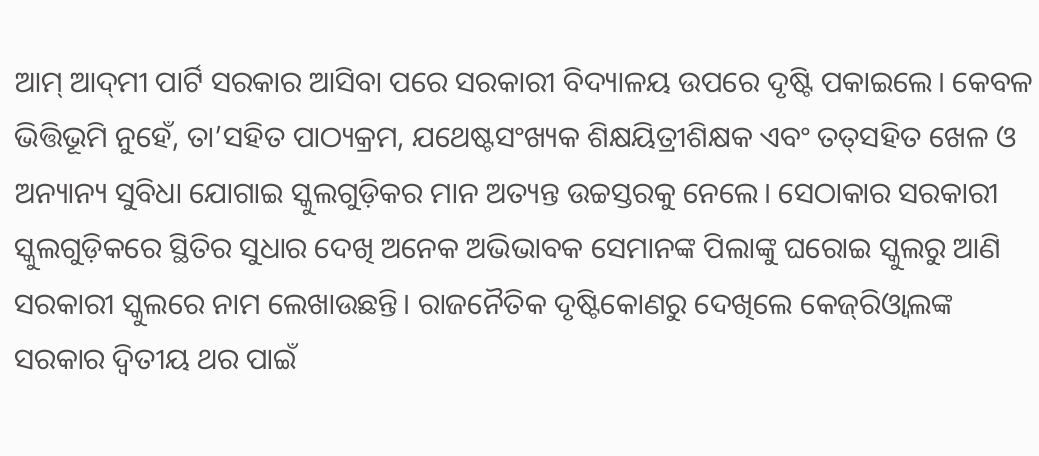ଆମ୍‌ ଆଦ୍‌ମୀ ପାର୍ଟି ସରକାର ଆସିବା ପରେ ସରକାରୀ ବିଦ୍ୟାଳୟ ଉପରେ ଦୃଷ୍ଟି ପକାଇଲେ। କେବଳ ଭିତ୍ତିଭୂମି ନୁହେଁ, ତା’ସହିତ ପାଠ୍ୟକ୍ରମ, ଯଥେଷ୍ଟସଂଖ୍ୟକ ଶିକ୍ଷୟିତ୍ରୀଶିକ୍ଷକ ଏବଂ ତତ୍‌ସହିତ ଖେଳ ଓ ଅନ୍ୟାନ୍ୟ ସୁବିଧା ଯୋଗାଇ ସ୍କୁଲଗୁଡ଼ିକର ମାନ ଅତ୍ୟନ୍ତ ଉଚ୍ଚସ୍ତରକୁ ନେଲେ। ସେଠାକାର ସରକାରୀ ସ୍କୁଲଗୁଡ଼ିକରେ ସ୍ଥିତିର ସୁଧାର ଦେଖି ଅନେକ ଅଭିଭାବକ ସେମାନଙ୍କ ପିଲାଙ୍କୁ ଘରୋଇ ସ୍କୁଲରୁ ଆଣି ସରକାରୀ ସ୍କୁଲରେ ନାମ ଲେଖାଉଛନ୍ତି। ରାଜନୈତିକ ଦୃଷ୍ଟିକୋଣରୁ ଦେଖିଲେ କେଜ୍‌ରିଓ୍ବାଲଙ୍କ ସରକାର ଦ୍ୱିତୀୟ ଥର ପାଇଁ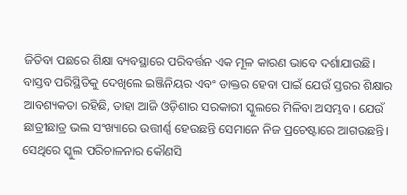ଜିତିବା ପଛରେ ଶିକ୍ଷା ବ୍ୟବସ୍ଥାରେ ପରିବର୍ତ୍ତନ ଏକ ମୂଳ କାରଣ ଭାବେ ଦର୍ଶାଯାଉଛି।
ବାସ୍ତବ ପରିସ୍ଥିତିକୁ ଦେଖିଲେ ଇଞ୍ଜିନିୟର ଏବଂ ଡାକ୍ତର ହେବା ପାଇଁ ଯେଉଁ ସ୍ତରର ଶିକ୍ଷାର ଆବଶ୍ୟକତା ରହିଛି, ତାହା ଆଜି ଓଡ଼ିଶାର ସରକାରୀ ସ୍କୁଲରେ ମିଳିବା ଅସମ୍ଭବ। ଯେଉଁ ଛାତ୍ରୀଛାତ୍ର ଭଲ ସଂଖ୍ୟାରେ ଉତ୍ତୀର୍ଣ୍ଣ ହେଉଛନ୍ତି ସେମାନେ ନିଜ ପ୍ରଚେଷ୍ଟାରେ ଆଗଉଛନ୍ତି। ସେଥିରେ ସ୍କୁଲ ପରିଚାଳନାର କୌଣସି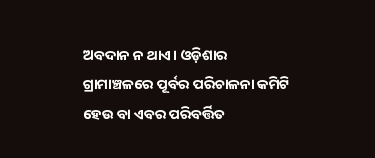ଅବଦାନ ନ ଥାଏ। ଓଡ଼ିଶାର ଗ୍ରାମାଞ୍ଚଳରେ ପୂର୍ବର ପରିଚାଳନା କମିଟି ହେଉ ବା ଏବର ପରିବର୍ତ୍ତିତ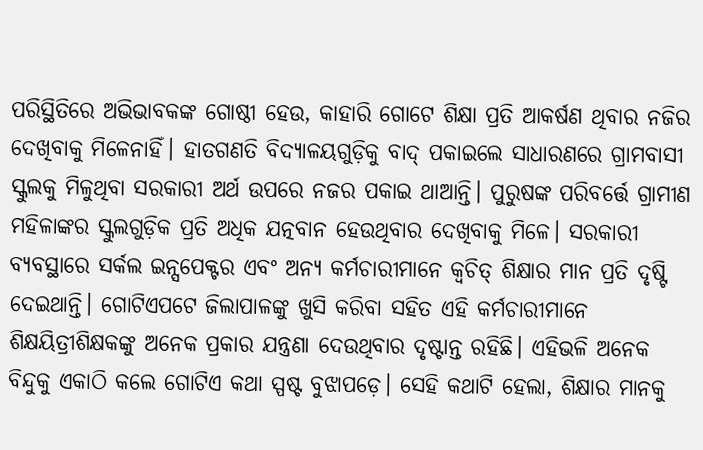ପରିସ୍ଥିତିରେ ଅଭିଭାବକଙ୍କ ଗୋଷ୍ଠୀ ହେଉ, କାହାରି ଗୋଟେ ଶିକ୍ଷା ପ୍ରତି ଆକର୍ଷଣ ଥିବାର ନଜିର ଦେଖିବାକୁ ମିଳେନାହିଁ। ହାତଗଣତି ବିଦ୍ୟାଳୟଗୁଡ଼ିକୁ ବାଦ୍‌ ପକାଇଲେ ସାଧାରଣରେ ଗ୍ରାମବାସୀ ସ୍କୁଲକୁ ମିଳୁଥିବା ସରକାରୀ ଅର୍ଥ ଉପରେ ନଜର ପକାଇ ଥାଆନ୍ତି। ପୁରୁଷଙ୍କ ପରିବର୍ତ୍ତେ ଗ୍ରାମୀଣ ମହିଳାଙ୍କର ସ୍କୁଲଗୁଡ଼ିକ ପ୍ରତି ଅଧିକ ଯତ୍ନବାନ ହେଉଥିବାର ଦେଖିବାକୁ ମିଳେ। ସରକାରୀ ବ୍ୟବସ୍ଥାରେ ସର୍କଲ ଇନ୍ସପେକ୍ଟର ଏବଂ ଅନ୍ୟ କର୍ମଚାରୀମାନେ କ୍ୱଚିତ୍‌ ଶିକ୍ଷାର ମାନ ପ୍ରତି ଦୃଷ୍ଟି ଦେଇଥାନ୍ତି। ଗୋଟିଏପଟେ ଜିଲାପାଳଙ୍କୁ ଖୁସି କରିବା ସହିତ ଏହି କର୍ମଚାରୀମାନେ ଶିକ୍ଷୟିତ୍ରୀଶିକ୍ଷକଙ୍କୁ ଅନେକ ପ୍ରକାର ଯନ୍ତ୍ରଣା ଦେଉଥିବାର ଦୃଷ୍ଟାନ୍ତ ରହିଛି। ଏହିଭଳି ଅନେକ ବିନ୍ଦୁକୁ ଏକାଠି କଲେ ଗୋଟିଏ କଥା ସ୍ପଷ୍ଟ ବୁଝାପଡ଼େ। ସେହି କଥାଟି ହେଲା, ଶିକ୍ଷାର ମାନକୁ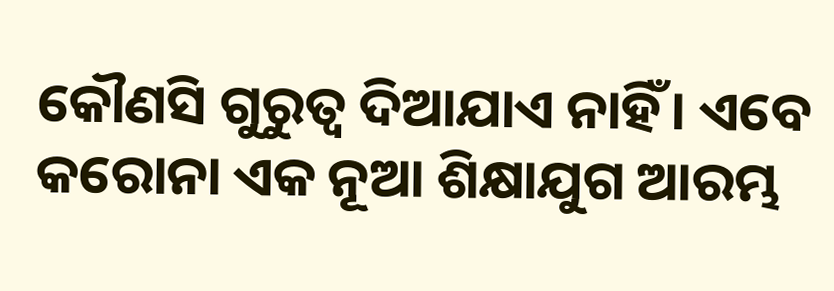କୌଣସି ଗୁରୁତ୍ୱ ଦିଆଯାଏ ନାହିଁ। ଏବେ କରୋନା ଏକ ନୂଆ ଶିକ୍ଷାଯୁଗ ଆରମ୍ଭ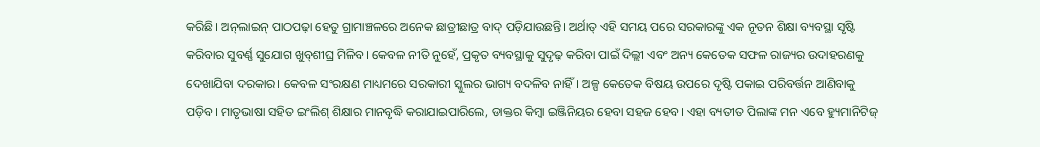କରିଛି। ଅନ୍‌ଲାଇନ୍‌ ପାଠପଢ଼ା ହେତୁ ଗ୍ରାମାଞ୍ଚଳରେ ଅନେକ ଛାତ୍ରୀଛାତ୍ର ବାଦ୍‌ ପଡ଼ିଯାଉଛନ୍ତି। ଅର୍ଥାତ୍‌ ଏହି ସମୟ ପରେ ସରକାରଙ୍କୁ ଏକ ନୂତନ ଶିକ୍ଷା ବ୍ୟବସ୍ଥା ସୃଷ୍ଟି କରିବାର ସୁବର୍ଣ୍ଣ ସୁଯୋଗ ଖୁବ୍‌ଶୀଘ୍ର ମିଳିବ। କେବଳ ନୀତି ନୁହେଁ, ପ୍ରକୃତ ବ୍ୟବସ୍ଥାକୁ ସୁଦୃଢ଼ କରିବା ପାଇଁ ଦିଲ୍ଲୀ ଏବଂ ଅନ୍ୟ କେତେକ ସଫଳ ରାଜ୍ୟର ଉଦାହରଣକୁ ଦେଖାଯିବା ଦରକାର। କେବଳ ସଂରକ୍ଷଣ ମାଧ୍ୟମରେ ସରକାରୀ ସ୍କୁଲର ଭାଗ୍ୟ ବଦଳିବ ନାହିଁ। ଅଳ୍ପ କେତେକ ବିଷୟ ଉପରେ ଦୃଷ୍ଟି ପକାଇ ପରିବର୍ତ୍ତନ ଆଣିବାକୁ ପଡ଼ିବ। ମାତୃଭାଷା ସହିତ ଇଂଲିଶ୍‌ ଶିକ୍ଷାର ମାନବୃଦ୍ଧି କରାଯାଇପାରିଲେ, ଡାକ୍ତର କିମ୍ବା ଇଞ୍ଜିନିୟର ହେବା ସହଜ ହେବ। ଏହା ବ୍ୟତୀତ ପିଲାଙ୍କ ମନ ଏବେ ହ୍ୟୁମାନିଟିଜ୍‌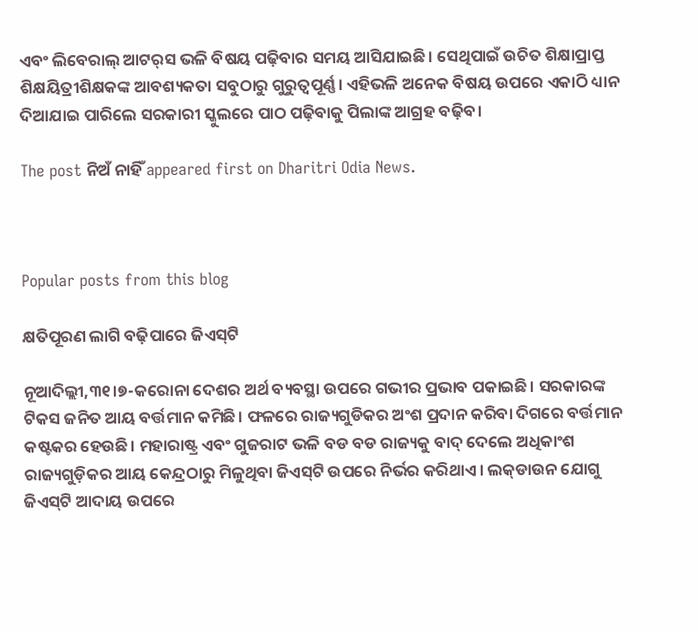ଏବଂ ଲିବେରାଲ୍‌ ଆଟର୍‌ସ ଭଳି ବିଷୟ ପଢ଼ିବାର ସମୟ ଆସିଯାଇଛି। ସେଥିପାଇଁ ଉଚିତ ଶିକ୍ଷାପ୍ରାପ୍ତ ଶିକ୍ଷୟିତ୍ରୀଶିକ୍ଷକଙ୍କ ଆବଶ୍ୟକତା ସବୁଠାରୁ ଗୁରୁତ୍ୱପୂର୍ଣ୍ଣ। ଏହିଭଳି ଅନେକ ବିଷୟ ଉପରେ ଏକାଠି ଧ୍ୟାନ ଦିଆଯାଇ ପାରିଲେ ସରକାରୀ ସ୍କୁଲରେ ପାଠ ପଢ଼ିବାକୁ ପିଲାଙ୍କ ଆଗ୍ରହ ବଢ଼ିବ।

The post ନିଅଁ ନାହିଁ appeared first on Dharitri Odia News.



Popular posts from this blog

କ୍ଷତିପୂରଣ ଲାଗି ବଢ଼ିପାରେ ଜିଏସ୍‌ଟି

ନୂଆଦିଲ୍ଲୀ,୩୧।୭-କରୋନା ଦେଶର ଅର୍ଥ ବ୍ୟବସ୍ଥା ଉପରେ ଗଭୀର ପ୍ରଭାବ ପକାଇଛି। ସରକାରଙ୍କ ଟିକସ ଜନିତ ଆୟ ବର୍ତ୍ତମାନ କମିଛି। ଫଳରେ ରାଜ୍ୟଗୁଡିକର ଅଂଶ ପ୍ରଦାନ କରିବା ଦିଗରେ ବର୍ତ୍ତମାନ କଷ୍ଟକର ହେଉଛି। ମହାରାଷ୍ଟ୍ର ଏବଂ ଗୁଜରାଟ ଭଳି ବଡ ବଡ ରାଜ୍ୟକୁ ବାଦ୍‌ ଦେଲେ ଅଧିକାଂଶ ରାଜ୍ୟଗୁଡ଼ିକର ଆୟ କେନ୍ଦ୍ରଠାରୁ ମିଳୁଥିବା ଜିଏସ୍‌ଟି ଉପରେ ନିର୍ଭର କରିଥାଏ। ଲକ୍‌ଡାଉନ ଯୋଗୁ ଜିଏସ୍‌ଟି ଆଦାୟ ଉପରେ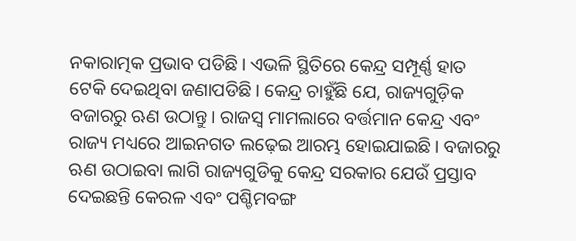ନକାରାତ୍ମକ ପ୍ରଭାବ ପଡିଛି। ଏଭଳି ସ୍ଥିତିରେ କେନ୍ଦ୍ର ସମ୍ପୂର୍ଣ୍ଣ ହାତ ଟେକି ଦେଇଥିବା ଜଣାପଡିଛି। କେନ୍ଦ୍ର ଚାହୁଁଛି ଯେ, ରାଜ୍ୟଗୁଡ଼ିକ ବଜାରରୁ ଋଣ ଉଠାନ୍ତୁ। ରାଜସ୍ବ ମାମଲାରେ ବର୍ତ୍ତମାନ କେନ୍ଦ୍ର ଏବଂ ରାଜ୍ୟ ମଧ୍ୟରେ ଆଇନଗତ ଲଢ଼େଇ ଆରମ୍ଭ ହୋଇଯାଇଛି। ବଜାରରୁ ଋଣ ଉଠାଇବା ଲାଗି ରାଜ୍ୟଗୁଡିକୁ କେନ୍ଦ୍ର ସରକାର ଯେଉଁ ପ୍ରସ୍ତାବ ଦେଇଛନ୍ତି କେରଳ ଏବଂ ପଶ୍ଚିମବଙ୍ଗ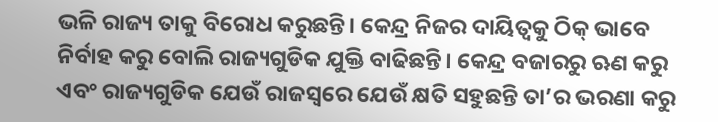ଭଳି ରାଜ୍ୟ ତାକୁ ବିରୋଧ କରୁଛନ୍ତି। କେନ୍ଦ୍ର ନିଜର ଦାୟିତ୍ୱକୁ ଠିକ୍‌ ଭାବେ ନିର୍ବାହ କରୁ ବୋଲି ରାଜ୍ୟଗୁଡିକ ଯୁକ୍ତି ବାଢିଛନ୍ତି। କେନ୍ଦ୍ର ବଜାରରୁ ଋଣ କରୁ ଏବଂ ରାଜ୍ୟଗୁଡିକ ଯେଉଁ ରାଜସ୍ବରେ ଯେଉଁ କ୍ଷତି ସହୁଛନ୍ତି ତା’ର ଭରଣା କରୁ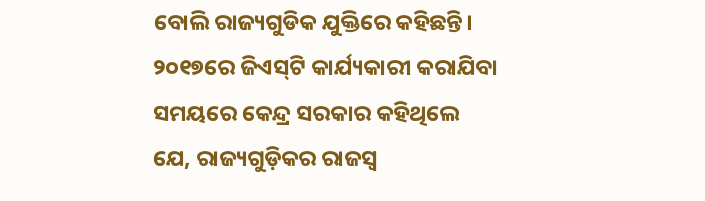ବୋଲି ରାଜ୍ୟଗୁଡିକ ଯୁକ୍ତିରେ କହିଛନ୍ତି। ୨୦୧୭ରେ ଜିଏସ୍‌ଟି କାର୍ଯ୍ୟକାରୀ କରାଯିବା ସମୟରେ କେନ୍ଦ୍ର ସରକାର କହିଥିଲେ ଯେ, ରାଜ୍ୟଗୁଡ଼ିକର ରାଜସ୍ବ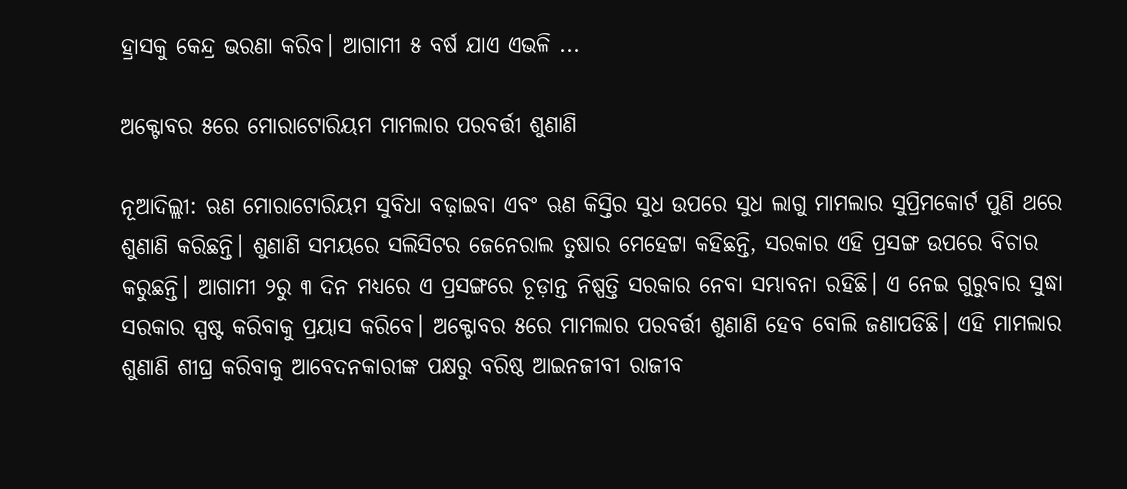ହ୍ରାସକୁ କେନ୍ଦ୍ର ଭରଣା କରିବ। ଆଗାମୀ ୫ ବର୍ଷ ଯାଏ ଏଭଳି ...

ଅକ୍ଟୋବର ୫ରେ ମୋରାଟୋରିୟମ ମାମଲାର ପରବର୍ତ୍ତୀ ଶୁଣାଣି

ନୂଆଦିଲ୍ଲୀ: ଋଣ ମୋରାଟୋରିୟମ ସୁବିଧା ବଢ଼ାଇବା ଏବଂ ଋଣ କିସ୍ତିର ସୁଧ ଉପରେ ସୁଧ ଲାଗୁ ମାମଲାର ସୁପ୍ରିମକୋର୍ଟ ପୁଣି ଥରେ ଶୁଣାଣି କରିଛନ୍ତି। ଶୁଣାଣି ସମୟରେ ସଲିସିଟର ଜେନେରାଲ ତୁଷାର ମେହେଟ୍ଟା କହିଛନ୍ତି, ସରକାର ଏହି ପ୍ରସଙ୍ଗ ଉପରେ ବିଚାର କରୁଛନ୍ତି। ଆଗାମୀ ୨ରୁ ୩ ଦିନ ମଧ୍ୟରେ ଏ ପ୍ରସଙ୍ଗରେ ଚୂଡ଼ାନ୍ତ ନିଷ୍ପତ୍ତି ସରକାର ନେବା ସମ୍ଭାବନା ରହିଛି। ଏ ନେଇ ଗୁରୁବାର ସୁଦ୍ଧା ସରକାର ସ୍ପଷ୍ଟ କରିବାକୁ ପ୍ରୟାସ କରିବେ। ଅକ୍ଟୋବର ୫ରେ ମାମଲାର ପରବର୍ତ୍ତୀ ଶୁଣାଣି ହେବ ବୋଲି ଜଣାପଡିଛି। ଏହି ମାମଲାର ଶୁଣାଣି ଶୀଘ୍ର କରିବାକୁ ଆବେଦନକାରୀଙ୍କ ପକ୍ଷରୁ ବରିଷ୍ଠ ଆଇନଜୀବୀ ରାଜୀବ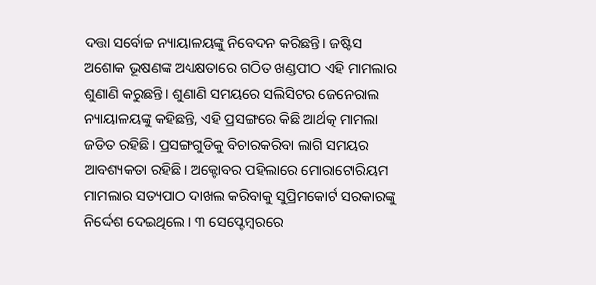ଦତ୍ତା ସର୍ବୋଚ୍ଚ ନ୍ୟାୟାଳୟଙ୍କୁ ନିବେଦନ କରିଛନ୍ତି। ଜଷ୍ଟିସ ଅଶୋକ ଭୂଷଣଙ୍କ ଅଧ୍ୟକ୍ଷତାରେ ଗଠିତ ଖଣ୍ଡପୀଠ ଏହି ମାମଲାର ଶୁଣାଣି କରୁଛନ୍ତି। ଶୁଣାଣି ସମୟରେ ସଲିସିଟର ଜେନେରାଲ ନ୍ୟାୟାଳୟଙ୍କୁ କହିଛନ୍ତି, ଏହି ପ୍ରସଙ୍ଗରେ କିଛି ଆର୍ଥତ୍କ ମାମଲା ଜଡିତ ରହିଛି। ପ୍ରସଙ୍ଗଗୁଡିକୁ ବିଚାରକରିବା ଲାଗି ସମୟର ଆବଶ୍ୟକତା ରହିଛି। ଅକ୍ଟୋବର ପହିଲାରେ ମୋରାଟୋରିୟମ ମାମଲାର ସତ୍ୟପାଠ ଦାଖଲ କରିବାକୁ ସୁପ୍ରିମକୋର୍ଟ ସରକାରଙ୍କୁ ନିର୍ଦ୍ଦେଶ ଦେଇଥିଲେ। ୩ ସେପ୍ଟେମ୍ବରରେ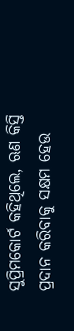ସୁପ୍ରିମକୋର୍ଟ କହିଥିଲେ, ଋଣ କିସ୍ତି ପ୍ରଦାନ କରିବାକୁ ସକ୍ଷମ ହେଉ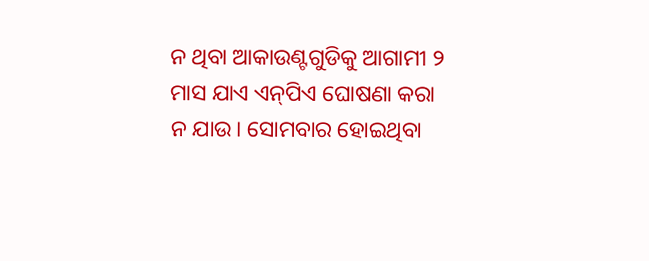ନ ଥିବା ଆକାଉଣ୍ଟଗୁଡିକୁ ଆଗାମୀ ୨ ମାସ ଯାଏ ଏନ୍‌ପିଏ ଘୋଷଣା କରା ନ ଯାଉ। ସୋମବାର ହୋଇଥିବା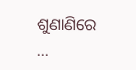ଶୁଣାଣିରେ ...